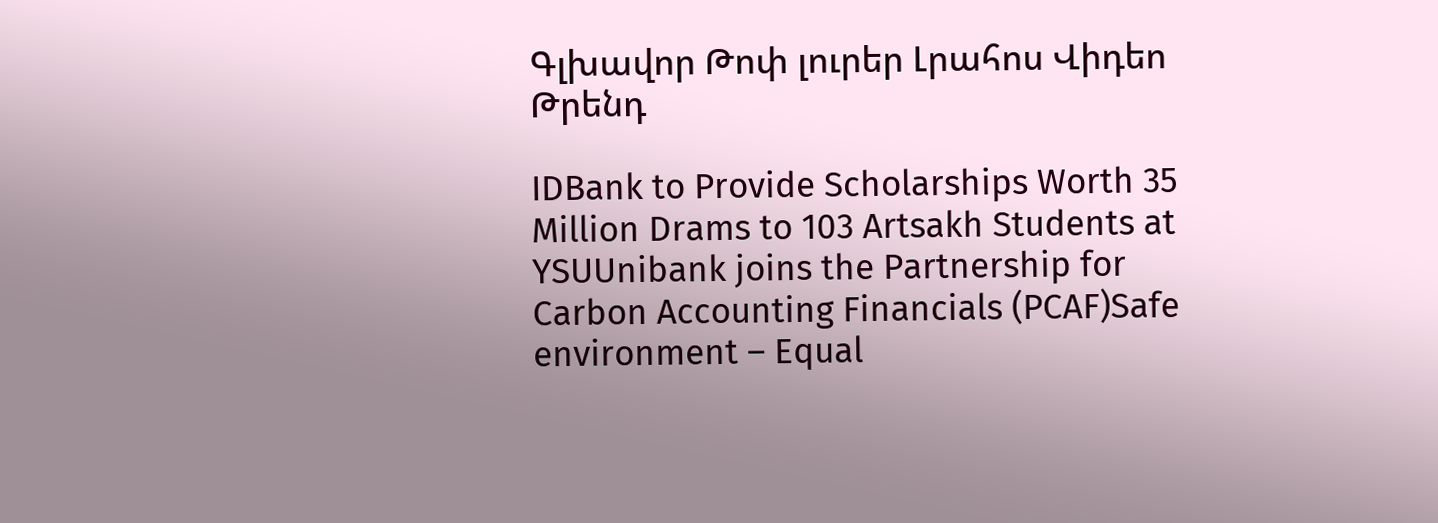Գլխավոր Թոփ լուրեր Լրահոս Վիդեո Թրենդ

IDBank to Provide Scholarships Worth 35 Million Drams to 103 Artsakh Students at YSUUnibank joins the Partnership for Carbon Accounting Financials (PCAF)Safe environment – Equal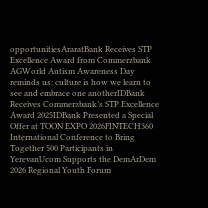opportunitiesAraratBank Receives STP Excellence Award from Commerzbank AGWorld Autism Awareness Day reminds us: culture is how we learn to see and embrace one anotherIDBank Receives Commerzbank’s STP Excellence Award 2025IDBank Presented a Special Offer at TOON EXPO 2026FINTECH360 International Conference to Bring Together 500 Participants in YerevanUcom Supports the DemArDem 2026 Regional Youth Forum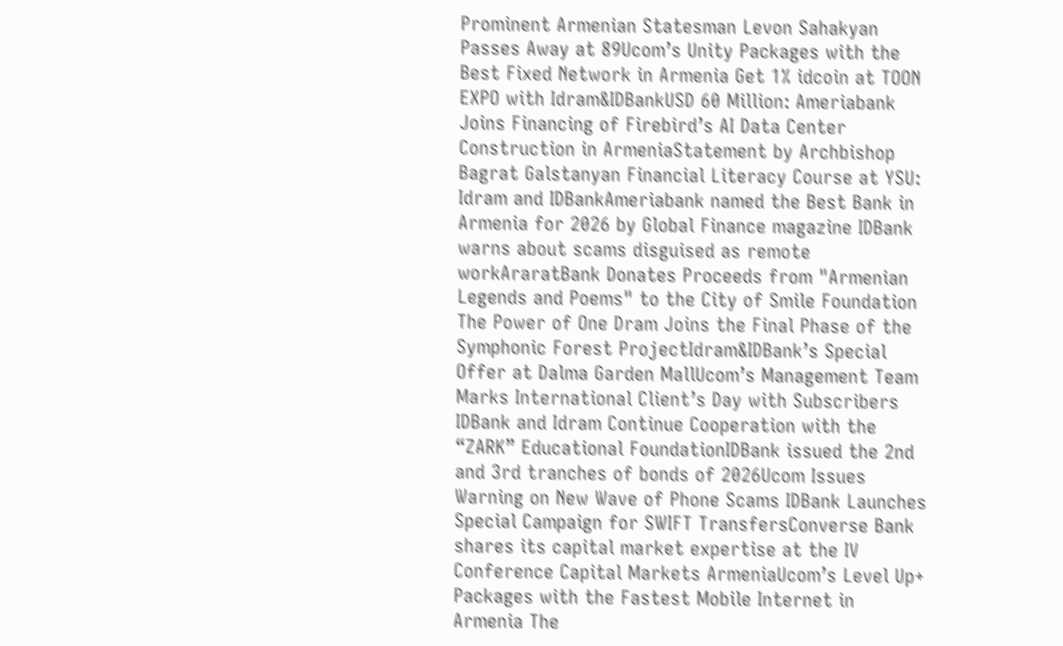Prominent Armenian Statesman Levon Sahakyan Passes Away at 89Ucom’s Unity Packages with the Best Fixed Network in Armenia Get 1% idcoin at TOON EXPO with Idram&IDBankUSD 60 Million: Ameriabank Joins Financing of Firebird’s AI Data Center Construction in ArmeniaStatement by Archbishop Bagrat Galstanyan Financial Literacy Course at YSU: Idram and IDBankAmeriabank named the Best Bank in Armenia for 2026 by Global Finance magazine IDBank warns about scams disguised as remote workAraratBank Donates Proceeds from "Armenian Legends and Poems" to the City of Smile Foundation The Power of One Dram Joins the Final Phase of the Symphonic Forest ProjectIdram&IDBank’s Special Offer at Dalma Garden MallUcom’s Management Team Marks International Client’s Day with Subscribers IDBank and Idram Continue Cooperation with the “ZARK” Educational FoundationIDBank issued the 2nd and 3rd tranches of bonds of 2026Ucom Issues Warning on New Wave of Phone Scams IDBank Launches Special Campaign for SWIFT TransfersConverse Bank shares its capital market expertise at the IV Conference Capital Markets ArmeniaUcom’s Level Up+ Packages with the Fastest Mobile Internet in Armenia The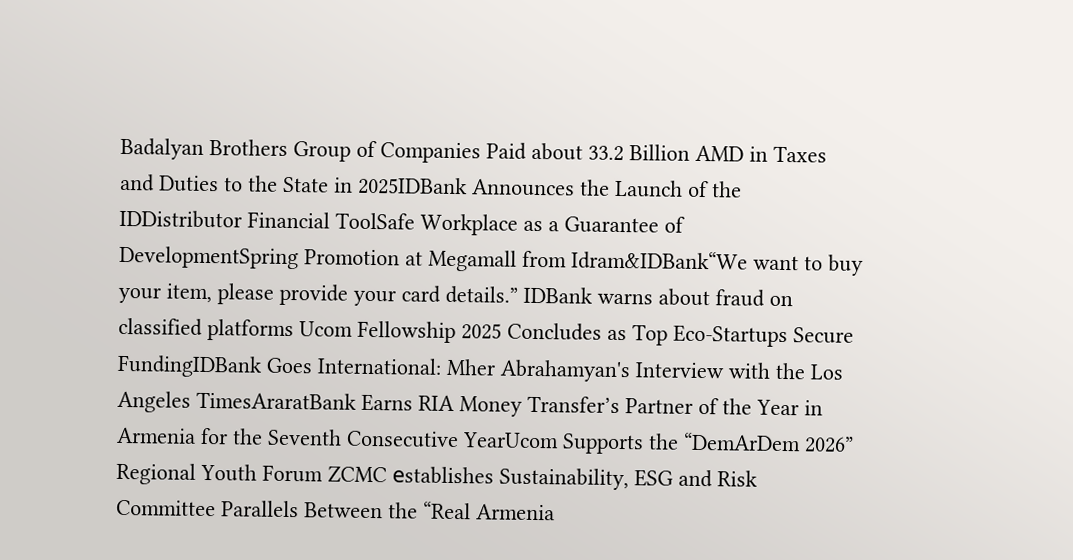Badalyan Brothers Group of Companies Paid about 33.2 Billion AMD in Taxes and Duties to the State in 2025IDBank Announces the Launch of the IDDistributor Financial ToolSafe Workplace as a Guarantee of DevelopmentSpring Promotion at Megamall from Idram&IDBank“We want to buy your item, please provide your card details.” IDBank warns about fraud on classified platforms Ucom Fellowship 2025 Concludes as Top Eco-Startups Secure FundingIDBank Goes International: Mher Abrahamyan's Interview with the Los Angeles TimesAraratBank Earns RIA Money Transfer’s Partner of the Year in Armenia for the Seventh Consecutive YearUcom Supports the “DemArDem 2026” Regional Youth Forum ZCMC еstablishes Sustainability, ESG and Risk Committee Parallels Between the “Real Armenia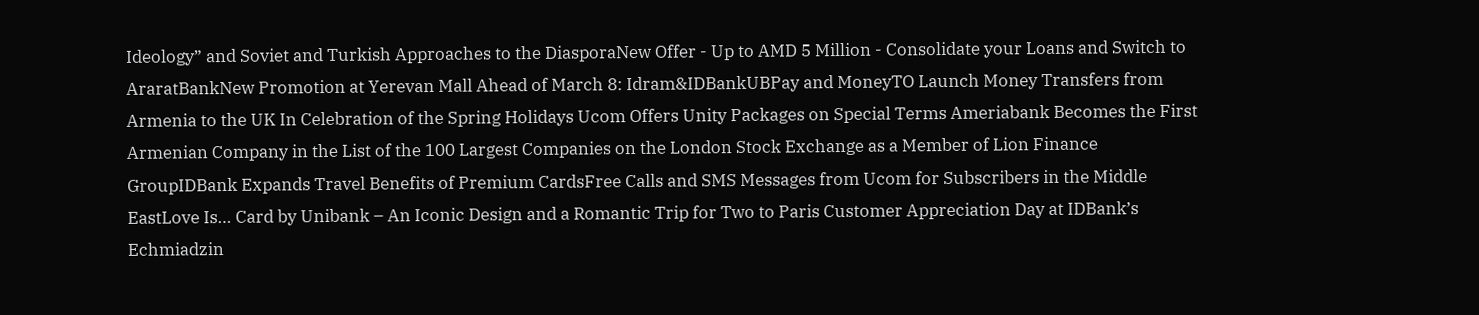Ideology” and Soviet and Turkish Approaches to the DiasporaNew Offer - Up to AMD 5 Million - Consolidate your Loans and Switch to AraratBankNew Promotion at Yerevan Mall Ahead of March 8: Idram&IDBankUBPay and MoneyTO Launch Money Transfers from Armenia to the UK In Celebration of the Spring Holidays Ucom Offers Unity Packages on Special Terms Ameriabank Becomes the First Armenian Company in the List of the 100 Largest Companies on the London Stock Exchange as a Member of Lion Finance GroupIDBank Expands Travel Benefits of Premium CardsFree Calls and SMS Messages from Ucom for Subscribers in the Middle EastLove Is… Card by Unibank – An Iconic Design and a Romantic Trip for Two to Paris Customer Appreciation Day at IDBank’s Echmiadzin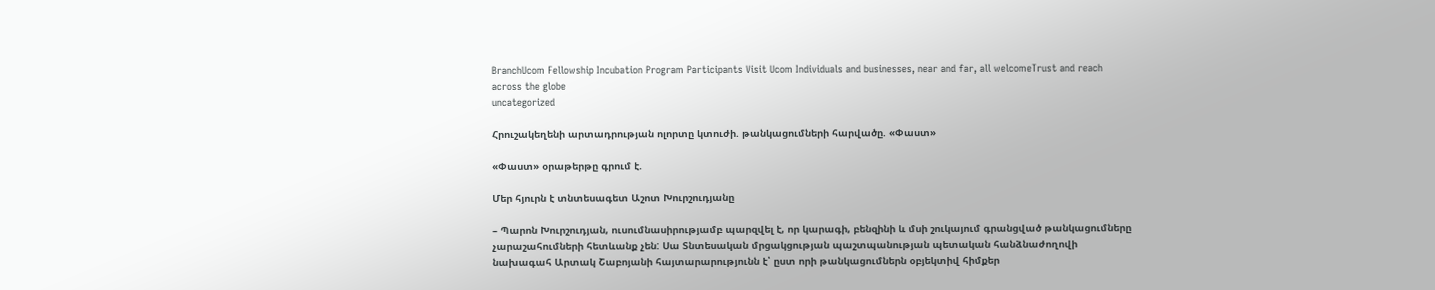BranchUcom Fellowship Incubation Program Participants Visit Ucom Individuals and businesses, near and far, all welcomeTrust and reach across the globe
uncategorized

Հրուշակեղենի արտադրության ոլորտը կտուժի. թանկացումների հարվածը. «Փաստ»

«Փաստ» օրաթերթը գրում է.

Մեր հյուրն է տնտեսագետ Աշոտ Խուրշուդյանը

– Պարոն Խուրշուդյան, ուսումնասիրությամբ պարզվել է, որ կարագի, բենզինի և մսի շուկայում գրանցված թանկացումները չարաշահումների հետևանք չեն: Սա Տնտեսական մրցակցության պաշտպանության պետական հանձնաժողովի նախագահ Արտակ Շաբոյանի հայտարարությունն է՝ ըստ որի թանկացումներն օբյեկտիվ հիմքեր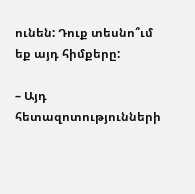ունեն: Դուք տեսնո՞ւմ եք այդ հիմքերը:

– Այդ հետազոտությունների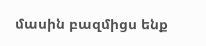մասին բազմիցս ենք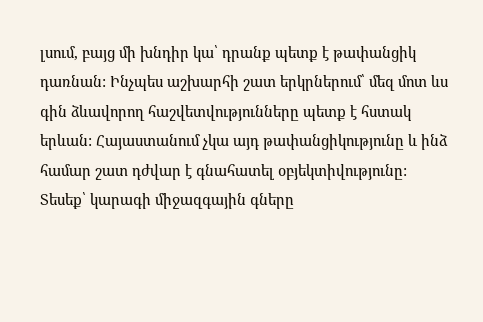լսում, բայց մի խնդիր կա՝ դրանք պետք է թափանցիկ դառնան: Ինչպես աշխարհի շատ երկրներում՝ մեզ մոտ ևս գին ձևավորող հաշվետվությունները պետք է հստակ երևան: Հայաստանում չկա այդ թափանցիկությունը և ինձ համար շատ դժվար է գնահատել օբյեկտիվությունը: Տեսեք՝ կարագի միջազգային գները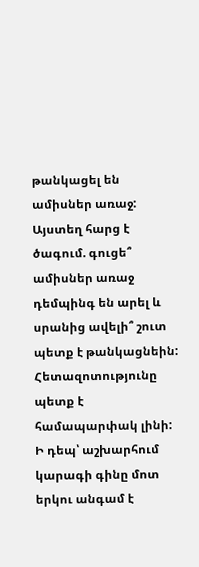թանկացել են ամիսներ առաջ: Այստեղ հարց է ծագում. գուցե՞ ամիսներ առաջ դեմպինգ են արել և սրանից ավելի՞ շուտ պետք է թանկացնեին: Հետազոտությունը պետք է համապարփակ լինի: Ի դեպ՝ աշխարհում կարագի գինը մոտ երկու անգամ է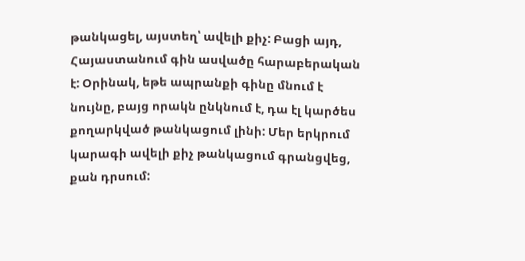թանկացել, այստեղ՝ ավելի քիչ: Բացի այդ, Հայաստանում գին ասվածը հարաբերական է: Օրինակ, եթե ապրանքի գինը մնում է նույնը, բայց որակն ընկնում է, դա էլ կարծես քողարկված թանկացում լինի: Մեր երկրում կարագի ավելի քիչ թանկացում գրանցվեց, քան դրսում: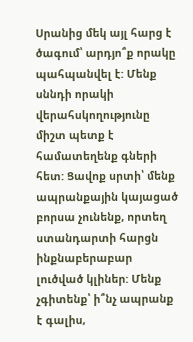Սրանից մեկ այլ հարց է ծագում՝ արդյո՞ք որակը պահպանվել է: Մենք սննդի որակի վերահսկողությունը միշտ պետք է համատեղենք գների հետ: Ցավոք սրտի՝ մենք ապրանքային կայացած բորսա չունենք, որտեղ ստանդարտի հարցն ինքնաբերաբար լուծված կլիներ: Մենք չգիտենք՝ ի՞նչ ապրանք է գալիս,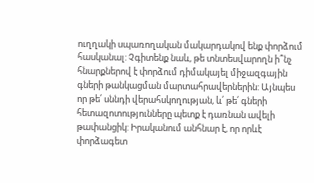ուղղակի սպառողական մակարդակով ենք փորձում հասկանալ: Չգիտենք նաև, թե տնտեսվարողն ի՞նչ հնարքներով է փորձում դիմակայել միջազգային գների թանկացման մարտահրավերներին: Այնպես որ թե՛ սննդի վերահսկողության, և՛ թե՛ գների հետազոտությունները պետք է դառնան ավելի թափանցիկ: Իրականում անհնար է, որ որևէ փորձագետ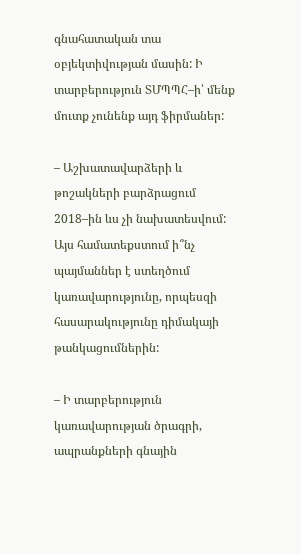գնահատական տա օբյեկտիվության մասին: Ի տարբերություն ՏՄՊՊՀ–ի՝ մենք մուտք չունենք այդ ֆիրմաներ:

– Աշխատավարձերի և թոշակների բարձրացում 2018–ին ևս չի նախատեսվում: Այս համատեքստում ի՞նչ պայմաններ է ստեղծում կառավարությունը, որպեսզի հասարակությունը դիմակայի թանկացումներին:

– Ի տարբերություն կառավարության ծրագրի, ապրանքների գնային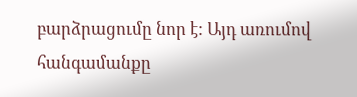բարձրացումը նոր է: Այդ առումով հանգամանքը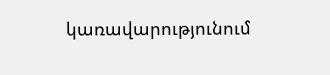կառավարությունում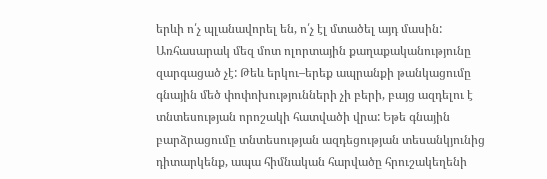երևի ո՛չ պլանավորել են, ո՛չ էլ մտածել այդ մասին: Առհասարակ մեզ մոտ ոլորտային քաղաքականությունը զարգացած չէ: Թեև երկու–երեք ապրանքի թանկացումը գնային մեծ փոփոխությունների չի բերի, բայց ազդելու է տնտեսության որոշակի հատվածի վրա: Եթե գնային բարձրացումը տնտեսության ազդեցության տեսանկյունից դիտարկենք, ապա հիմնական հարվածը հրուշակեղենի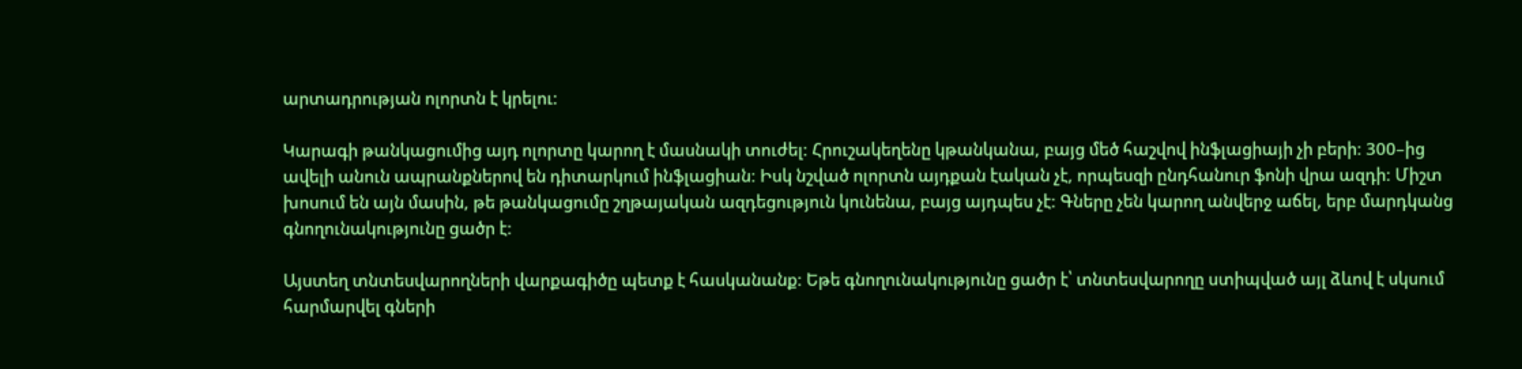արտադրության ոլորտն է կրելու:

Կարագի թանկացումից այդ ոլորտը կարող է մասնակի տուժել: Հրուշակեղենը կթանկանա, բայց մեծ հաշվով ինֆլացիայի չի բերի: 300–ից ավելի անուն ապրանքներով են դիտարկում ինֆլացիան: Իսկ նշված ոլորտն այդքան էական չէ, որպեսզի ընդհանուր ֆոնի վրա ազդի: Միշտ խոսում են այն մասին, թե թանկացումը շղթայական ազդեցություն կունենա, բայց այդպես չէ: Գները չեն կարող անվերջ աճել, երբ մարդկանց գնողունակությունը ցածր է:

Այստեղ տնտեսվարողների վարքագիծը պետք է հասկանանք: Եթե գնողունակությունը ցածր է՝ տնտեսվարողը ստիպված այլ ձևով է սկսում հարմարվել գների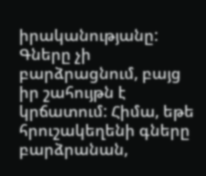իրականությանը: Գները չի բարձրացնում, բայց իր շահույթն է կրճատում: Հիմա, եթե հրուշակեղենի գները բարձրանան,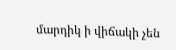մարդիկ ի վիճակի չեն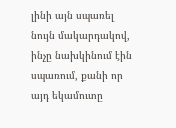լինի այն սպառել նույն մակարդակով, ինչը նախկինում էին սպառում, քանի որ այդ եկամուտը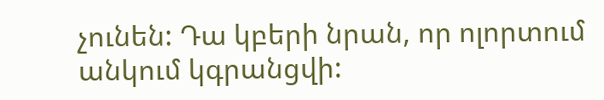չունեն: Դա կբերի նրան, որ ոլորտում անկում կգրանցվի: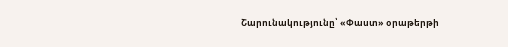Շարունակությունը՝ «Փաստ» օրաթերթի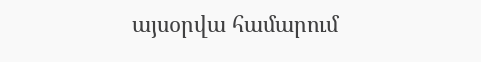այսօրվա համարում